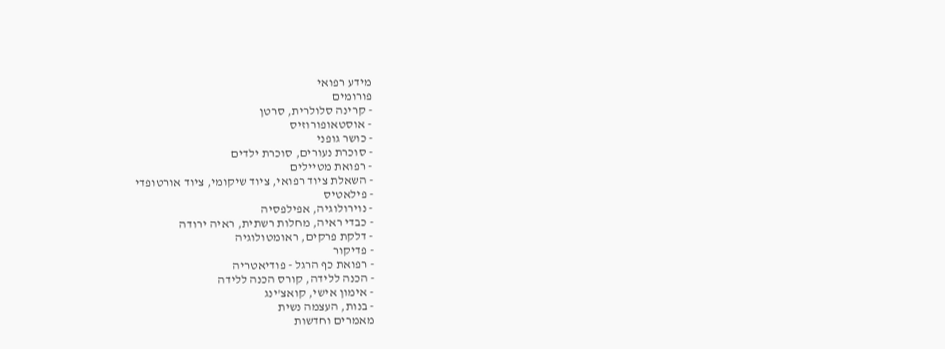מידע רפואי
פורומים
- קרינה סלולרית, סרטן
- אוסטאופורוזיס
- כושר גופני
- סוכרת נעורים, סוכרת ילדים
- רפואת מטיילים
- השאלת ציוד רפואי, ציוד שיקומי, ציוד אורטופדי
- פילאטיס
- נוירולוגיה, אפילפסיה
- כבדי ראיה, מחלות רשתית, ראיה ירודה
- דלקת פרקים, ראומטולוגיה
- פדיקור
- רפואת כף הרגל - פודיאטריה
- הכנה ללידה, קורס הכנה ללידה
- אימון אישי, קואצ'ינג
- בנות, העצמה נשית
מאמרים וחדשות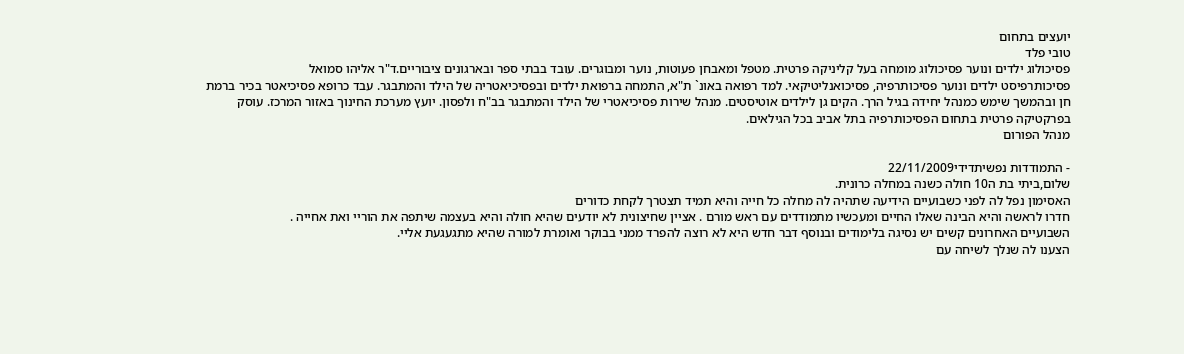יועצים בתחום
טובי פלד
פסיכולוג ילדים ונוער פסיכולוג מומחה בעל קליניקה פרטית. מטפל ומאבחן פעוטות, נוער ומבוגרים. עובד בבתי ספר ובארגונים ציבוריים.ד"ר אליהו סמואל
פסיכותרפיסט ילדים ונוער פסיכותרפיה, פסיכואנליטיקאי. למד רפואה באונ` ת"א, התמחה ברפואת ילדים ובפסיכיאטריה של הילד והמתבגר. עבד כרופא פסיכיאטר בכיר ברמת חן ובהמשך שימש כמנהל יחידה בגיל הרך. הקים גן לילדים אוטיסטים. מנהל שירות פסיכיאטרי של הילד והמתבגר בב"ח ולפסון. יועץ מערכת החינוך באזור המרכז. עוסק בפרקטיקה פרטית בתחום הפסיכותרפיה בתל אביב בכל הגילאים.
מנהל הפורום

- התמודדות נפשיתדידי22/11/2009
שלום,ביתי בת ה10 חולה כשנה במחלה כרונית.
האסימון נפל לה לפני כשבועיים הידיעה שתהיה לה מחלה כל חייה והיא תמיד תצטרך לקחת כדורים
חדרו לראשה והיא הבינה שאלו החיים ומעכשיו מתמודדים עם ראש מורם . אציין שחיצונית לא יודעים שהיא חולה והיא בעצמה שיתפה את הוריי ואת אחייה .
השבועיים האחרונים קשים יש נסיגה בלימודים ובנוסף דבר חדש היא לא רוצה להפרד ממני בבוקר ואומרת למורה שהיא מתגעגעת אליי.
הצענו לה שנלך לשיחה עם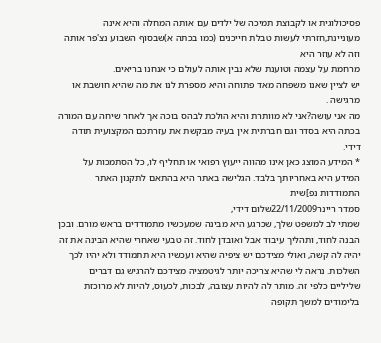פסיכולוגית או לקבוצת תמיכה של ילדים עם אותה המחלה והיא אינה מעוניינת,חזרתי לעשות טבלת חייכנים (כמו בכתה א)שבסוף השבוע נצ'פר אותה וזה לא עוזר היא
מרחמת על עצמה וטוענת שלא נבין אותה לעולם כי אנחנו בריאים.
יש לציין שאנו משפחה מאד פתוחה והיא מספרת לנו את מה שהיא חושבת או מרגישה .
מה אני עושה?אני לא מוותרת והיא הולכת לבהס בוכה אך לאחר שיחה עם המורה בכתה היא בסדר וגם חברתית אין בעיה מבקשת את עזרתכם המקצועית תודה דידי.
* המידע המוצג כאן אינו מהווה ייעוץ רפואי או תחליף לו, כל הסתמכות על המידע היא באחריותך בלבד. הגלישה באתר היא בהתאם לתקנון האתר התמודדות נפ]שית
סמדר ריינר22/11/2009שלום דידי,
שמתי לב למשפט שלך, שכרגע היא מבינה שמעכשיו מתמודדים בראש מורם. ובכן הבנה לחוד, ותהליך עיבוד אבל ואובדן לחוד. זה טבעי שאחרי שהיא הבינה את זה יהיה לה קשה, ואולי מצידכם יש ציפיה שהיא ועכשיו היא תתמודד ולא יהיו לכך השלכות. נראה לי שהיא צריכה יותר לגיטמציה מצידכם להרגיש גם דברים שליליים כלפי זה. מותר לה להיות עצובה, לבכות, לכעוס, להיות לא מרוכזת בלימודים למשך תקופה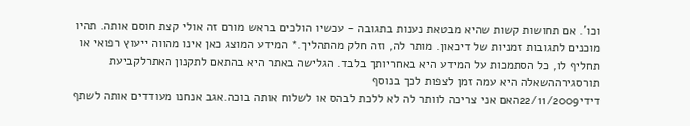וכו'. אם תחושות קשות שהיא מבטאת נענות בתגובה - עכשיו הולכים בראש מורם זה אולי קצת חוסם אותה. תהיו מוכנים לתגובות זמניות של דיכאון. מותר לה, וזה חלק מהתהליך.* המידע המוצג כאן אינו מהווה ייעוץ רפואי או תחליף לו, כל הסתמכות על המידע היא באחריותך בלבד. הגלישה באתר היא בהתאם לתקנון האתרלקביעת תורסגירההשאלה היא עמה זמן לצפות לכך בנוסף
דידי22/11/2009האם אני צריכה לוותר לה לא ללכת לבהס או לשלוח אותה בוכה.אגב אנחנו מעודדים אותה לשתף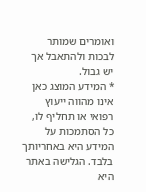ואומרים שמותר לבכות ולהתאבל אך יש גבול.
* המידע המוצג כאן אינו מהווה ייעוץ רפואי או תחליף לו, כל הסתמכות על המידע היא באחריותך בלבד. הגלישה באתר היא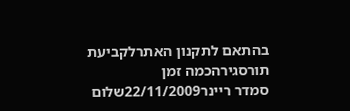בהתאם לתקנון האתרלקביעת תורסגירהכמה זמן
סמדר ריינר22/11/2009שלום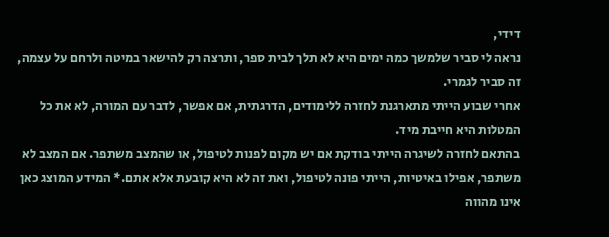דידי,
נראה לי סביר שלמשך כמה ימים היא לא תלך לבית ספר, ותרצה רק להישאר במיטה ולרחם על עצמה, זה סביר לגמרי.
אחרי שבוע הייתי מתארגנת לחזרה ללימודים, הדרגתית, אם אפשר, לדבר עם המורה, לא את כל המטלות היא חייבת מיד.
בהתאם לחזרה לשיגרה הייתי בודקת אם יש מקום לפנות לטיפול, או שהמצב משתפר. אם המצב לא משתפר, אפילו באיטיות, הייתי פונה לטיפול, ואת זה לא היא קובעת אלא אתם.* המידע המוצג כאן אינו מהווה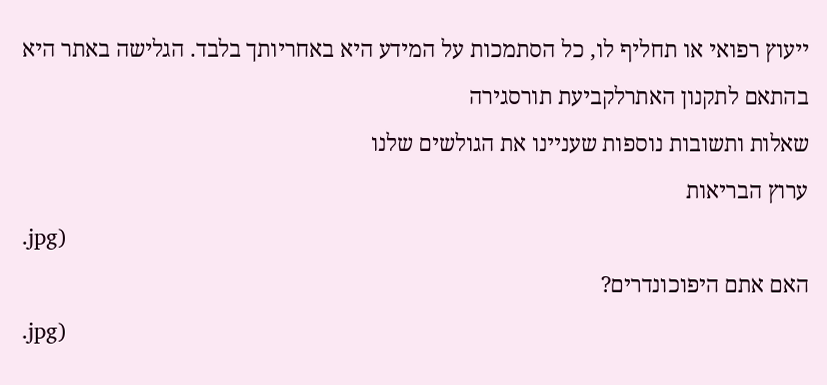ייעוץ רפואי או תחליף לו, כל הסתמכות על המידע היא באחריותך בלבד. הגלישה באתר היא בהתאם לתקנון האתרלקביעת תורסגירה
שאלות ותשובות נוספות שעניינו את הגולשים שלנו
ערוץ הבריאות
.jpg)
האם אתם היפוכונדרים?
.jpg)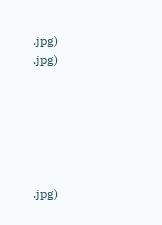.jpg)
.jpg)






.jpg)